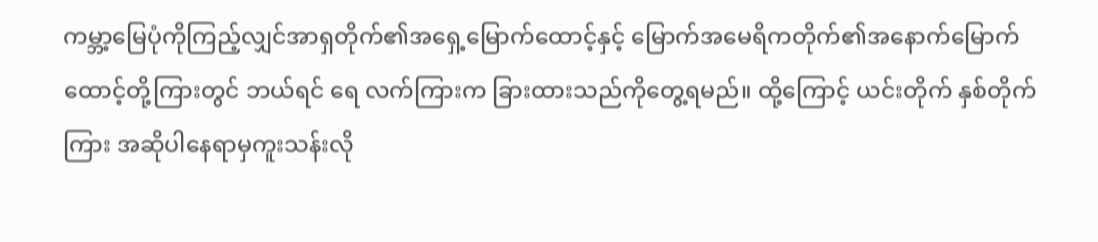ကမ္ဘာ့မြေပုံကိုကြည့်လျှင်အာရှတိုက်၏အရှေ့မြောက်ထောင့်နှင့် မြောက်အမေရိကတိုက်၏အနောက်မြောက်ထောင့်တို့ကြားတွင် ဘယ်ရင် ရေ လက်ကြားက ခြားထားသည်ကိုတွေ့ရမည်။ ထို့ကြောင့် ယင်းတိုက် နှစ်တိုက်ကြား အဆိုပါနေရာမှကူးသန်းလို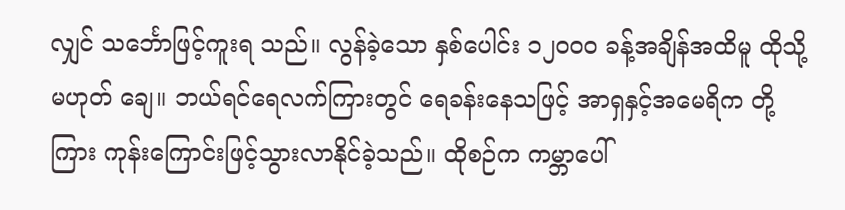လျှင် သင်္ဘောဖြင့်ကူးရ သည်။ လွန်ခဲ့သော နှစ်ပေါင်း ၁၂၀ဝ၀ ခန့်အချိန်အထိမူ ထိုသို့မဟုတ် ချေ။ ဘယ်ရင်ရေလက်ကြားတွင် ရေခန်းနေသဖြင့် အာရှနှင့်အမေရိက တို့ကြား ကုန်းကြောင်းဖြင့်သွားလာနိုင်ခဲ့သည်။ ထိုစဉ်က ကမ္ဘာပေါ်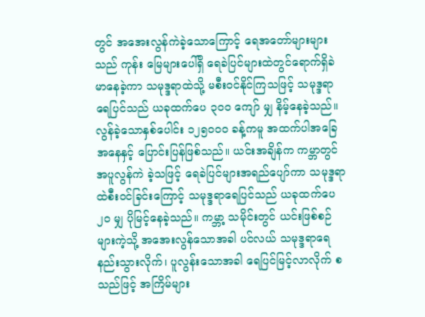တွင် အအေးလွန်ကဲခဲ့သောကြောင့် ရေအတော်များများသည် ကုန်း မြေများပေါ်ရှိ ရေခဲပြင်များထဲတွင်ရောက်ရှိခဲမာနေခဲ့ကာ သမုဒ္ဒရာထဲသို့ မစီးဝင်နိုင်ကြသဖြင့် သမုဒ္ဒရာရေပြင်သည် ယခုထက်ပေ ၃၀ဝ ကျော် မျှ နိမ့်နေခဲ့သည်။
လွန်ခဲ့သောနှစ်ပေါင်း ၁၂၅၀ဝ၀ ခန့်ကမူ အထက်ပါအခြေ အနေနှင့် ပြောင်းပြန်ဖြစ်သည်။ ယင်းအချိန်က ကမ္ဘာတွင် အပူလွန်ကဲ ခဲ့သဖြင့် ရေခဲပြင်များအရည်ပျော်ကာ သမုဒ္ဒရာထဲစီးဝင်ခြင်းကြောင့် သမုဒ္ဒရာရေပြင်သည် ယခုထက်ပေ ၂၀ မျှ ပိုမြင့်နေခဲ့သည်။ ကမ္ဘာ့ သမိုင်းတွင် ယင်းဖြစ်စဉ်များကဲ့သို့ အအေးလွန်သောအခါ ပင်လယ် သမုဒ္ဒရာရေ နည်းသွားလိုက်၊ ပူလွန်းသောအခါ ရေပြင်မြင့်လာလိုက် စသည်ဖြင့် အကြိမ်များ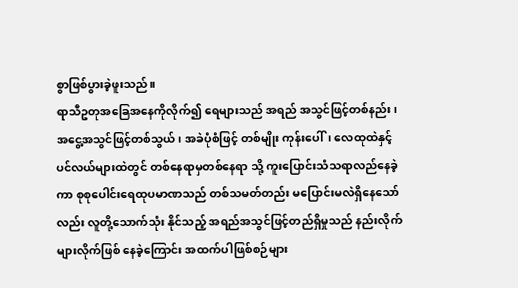စွာဖြစ်ပွားခဲ့ဖူးသည်။
ရာသီဥတုအခြေအနေကိုလိုက်၍ ရေများသည် အရည် အသွင်ဖြင့်တစ်နည်း၊ အငွေ့အသွင်ဖြင့်တစ်သွယ်၊ အခဲပုံစံဖြင့် တစ်မျိုး ကုန်းပေါ်၊ လေထုထဲနှင့် ပင်လယ်များထဲတွင် တစ်နေရာမှတစ်နေရာ သို့ ကူးပြောင်းသံသရာလည်နေခဲ့ကာ စုစုပေါင်းရေထုပမာဏသည် တစ်သမတ်တည်း မပြောင်းမလဲရှိနေသော်လည်း လူတို့သောက်သုံး နိုင်သည့် အရည်အသွင်ဖြင့်တည်ရှိမှုသည် နည်းလိုက်များလိုက်ဖြစ် နေခဲ့ကြောင်း အထက်ပါဖြစ်စဉ်များ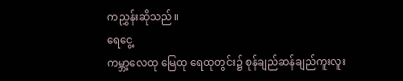ကညွှန်းဆိုသည်။
ရေငွေ့
ကမ္ဘာ့လေထု မြေထု ရေထုတွင်း၌ စုန်ချည်ဆန်ချည်ကူးလူး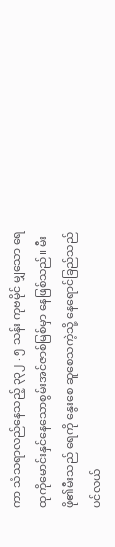ကာ သံသရာလည်နေသည့် ၃၃၂ . ၅ သန်း ကုဗမိုင် မျှသော ရေထုကိုမောင်းနှင်နေသောစွမ်းအင်ဇာစ်မြစ်မှာ နေဖြစ်သည်။ မီးဖို၏မီးသည် ရေကို နွေးစေ ဆူစေသကဲ့သို့ နေရောင်ခြည်သည် ပင်လယ်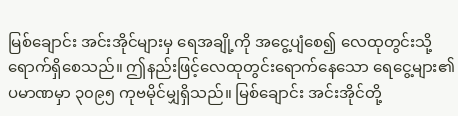မြစ်ချောင်း အင်းအိုင်များမှ ရေအချို့ကို အငွေ့ပျံစေ၍ လေထုတွင်းသို့ရောက်ရှိစေသည်။ ဤနည်းဖြင့်လေထုတွင်းရောက်နေသော ရေငွေ့များ၏ပမာဏမှာ ၃၀၉၅ ကုဗမိုင်မျှရှိသည်။ မြစ်ချောင်း အင်းအိုင်တို့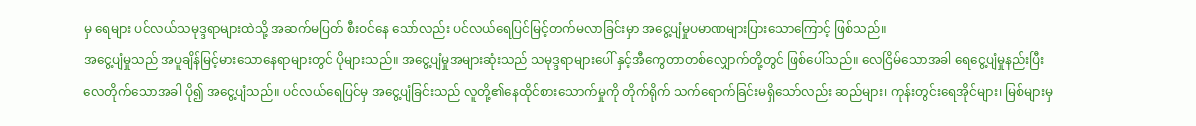မှ ရေများ ပင်လယ်သမုဒ္ဒရာများထဲသို့ အဆက်မပြတ် စီးဝင်နေ သော်လည်း ပင်လယ်ရေပြင်မြင့်တက်မလာခြင်းမှာ အငွေ့ပျံမှုပမာဏများပြားသောကြောင့် ဖြစ်သည်။
အငွေ့ပျံမှုသည် အပူချိန်မြင့်မားသောနေရာများတွင် ပိုများသည်။ အငွေ့ပျံမှုအများဆုံးသည် သမုဒ္ဒရာများပေါ် နှင့်အီကွေတာတစ်လျှောက်တို့တွင် ဖြစ်ပေါ်သည်။ လေငြိမ်သောအခါ ရေငွေ့ပျံမှုနည်းပြီး လေတိုက်သောအခါ ပို၍ အငွေ့ပျံသည်။ ပင်လယ်ရေပြင်မှ အငွေ့ပျံခြင်းသည် လူတို့၏နေထိုင်စားသောက်မှုကို တိုက်ရိုက် သက်ရောက်ခြင်းမရှိသော်လည်း ဆည်များ၊ ကုန်းတွင်းရေအိုင်များ၊ မြစ်များမှ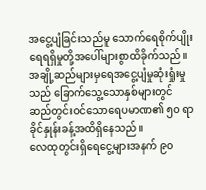အငွေ့ပျံခြင်းသည်မူ သောက်ရေစိုက်ပျိုးရေရရှိမှုတို့အပေါ်များစွာထိခိုက်သည်။ အချို့ဆည်များမှရေအငွေ့ပျံမှုဆုံးရှုံးမှုသည် ခြောက်သွေ့သောနှစ်များတွင် ဆည်တွင်းဝင်သောရေပမာဏ၏ ၅၀ ရာခိုင်နှုန်းခန့်အထိရှိနေသည်။
လေထုတွင်းရှိရေငွေ့များအနက် ၉၀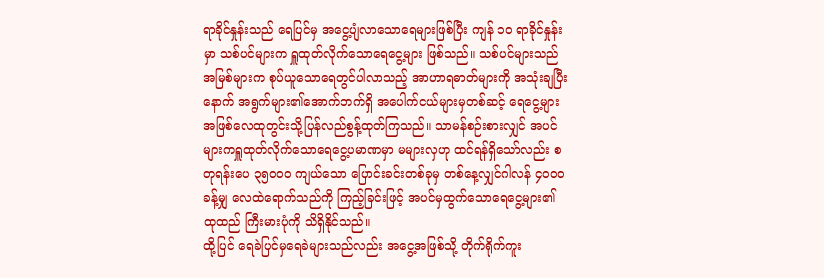ရာခိုင်နှုန်းသည် ရေပြင်မှ အငွေ့ပျံလာသောရေများဖြစ်ပြီး ကျန် ၁၀ ရာခိုင်နှုန်းမှာ သစ်ပင်များက ရှူထုတ်လိုက်သောရေငွေ့များ ဖြစ်သည်။ သစ်ပင်များသည် အမြစ်များက စုပ်ယူသောရေတွင်ပါလာသည့် အာဟာရဓာတ်များကို အသုံးချပြီးနောက် အရွက်များ၏အောက်ဘက်ရှိ အပေါက်ငယ်များမှတစ်ဆင့် ရေငွေ့များအဖြစ်လေထုတွင်းသို့ပြန်လည်စွန့်ထုတ်ကြသည်။ သာမန်စဉ်းစားလျှင် အပင်များကရှူထုတ်လိုက်သောရေငွေ့ပမာဏမှာ မများလှဟု ထင်ရန်ရှိသော်လည်း စတုရန်းပေ ၃၅၀၀၀ ကျယ်သော ပြောင်းခင်းတစ်ခုမှ တစ်နေ့လျှင်ဂါလန် ၄၀၀၀ ခန့်မျှ လေထဲရောက်သည်ကို ကြည့်ခြင်းဖြင့် အပင်မှထွက်သောရေငွေ့များ၏ ထုထည် ကြီးမားပုံကို သိရှိနိုင်သည်။
ထို့ပြင် ရေခဲပြင်မှရေခဲများသည်လည်း အငွေ့အဖြစ်သို့ တိုက်ရိုက်ကူး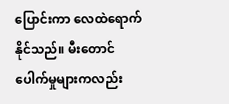ပြောင်းကာ လေထဲရောက်နိုင်သည်။ မီးတောင်ပေါက်မှုများကလည်း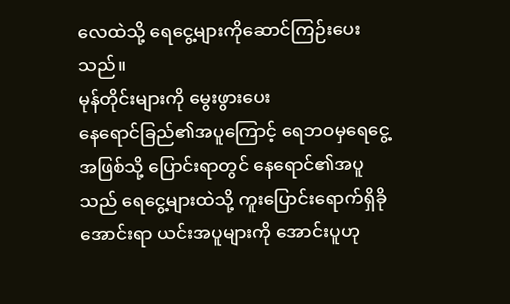လေထဲသို့ ရေငွေ့များကိုဆောင်ကြဉ်းပေးသည်။
မုန်တိုင်းများကို မွေးဖွားပေး
နေရောင်ခြည်၏အပူကြောင့် ရေဘဝမှရေငွေ့အဖြစ်သို့ ပြောင်းရာတွင် နေရောင်၏အပူသည် ရေငွေ့များထဲသို့ ကူးပြောင်းရောက်ရှိခိုအောင်းရာ ယင်းအပူများကို အောင်းပူဟု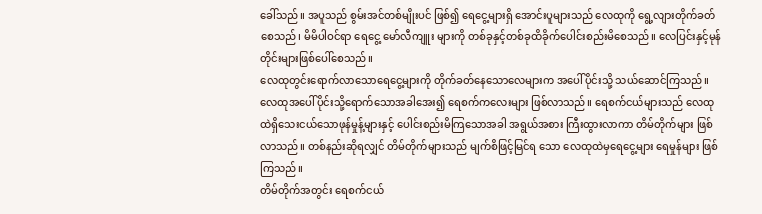ခေါ်သည်။ အပူသည် စွမ်းအင်တစ်မျိုးပင် ဖြစ်၍ ရေငွေ့များရှိ အောင်းပူများသည် လေထုကို ရွေ့လျားတိုက်ခတ်စေသည်၊ မိမိပါဝင်ရာ ရေငွေ့ မော်လီကျူး များကို တစ်ခုနှင့်တစ်ခုထိခိုက်ပေါင်းစည်းမိစေသည်။ လေပြင်းနှင့်မုန်တိုင်းများဖြစ်ပေါ်စေသည်။
လေထုတွင်းရောက်လာသောရေငွေ့များကို တိုက်ခတ်နေသောလေများက အပေါ်ပိုင်းသို့ သယ်ဆောင်ကြသည်။ လေထုအပေါ်ပိုင်းသို့ရောက်သောအခါအေး၍ ရေစက်ကလေးများ ဖြစ်လာသည်။ ရေစက်ငယ်များသည် လေထုထဲရှိသေးငယ်သောဖုန်မှုန့်များနှင့် ပေါင်းစည်းမိကြသောအခါ အရွယ်အစား ကြီးထွားလာကာ တိမ်တိုက်များ ဖြစ်လာသည်။ တစ်နည်းဆိုရလျှင် တိမ်တိုက်များသည် မျက်စိဖြင့်မြင်ရ သော လေထုထဲမှရေငွေ့များ ရေမှုန်များ ဖြစ်ကြသည်။
တိမ်တိုက်အတွင်း ရေစက်ငယ်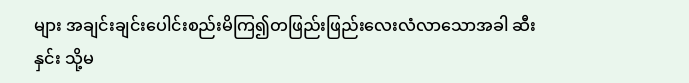များ အချင်းချင်းပေါင်းစည်းမိကြ၍တဖြည်းဖြည်းလေးလံလာသောအခါ ဆီးနှင်း သို့မ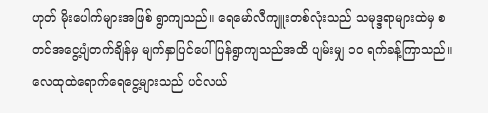ဟုတ် မိုးပေါက်များအဖြစ် ရွာကျသည်။ ရေမော်လီကျူးတစ်လုံးသည် သမုဒ္ဒရာများထဲမှ စတင်အငွေ့ပျံတက်ချိန်မှ မျက်နှာပြင်ပေါ်ပြန်ရွာကျသည်အထိ ပျမ်းမျှ ၁၀ ရက်ခန့်ကြာသည်။
လေထုထဲရောက်ရေငွေ့များသည် ပင်လယ်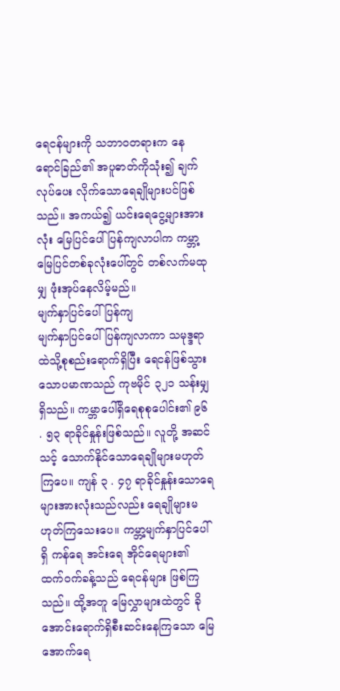ရေငန်များကို သဘာဝတရားက နေရောင်ခြည်၏ အပူဓာတ်ကိုသုံး၍ ချက်လုပ်ပေး လိုက်သောရေချိုများပင်ဖြစ်သည်။ အကယ်၍ ယင်းရေငွေ့များအားလုံး မြေပြင်ပေါ် ပြန်ကျလာပါက ကမ္ဘာ့မြေပြင်တစ်ခုလုံးပေါ်တွင် တစ်လက်မထုမျှ ဖုံးအုပ်နေလိမ့်မည်။
မျက်နှာပြင်ပေါ်ပြန်ကျ
မျက်နှာပြင်ပေါ်ပြန်ကျလာကာ သမုဒ္ဒရာထဲသို့စုစည်းရောက်ရှိပြီး ရေငန်ဖြစ်သွားသောပမာဏသည် ကုဗမိုင် ၃၂၁ သန်းမျှရှိသည်။ ကမ္ဘာပေါ်ရှိရေစုစုပေါင်း၏ ၉၆ . ၅၃ ရာခိုင်နှုန်းဖြစ်သည်။ လူတို့ အဆင်သင့် သောက်နိုင်သောရေချိုများမဟုတ်ကြပေ။ ကျန် ၃ . ၄၇ ရာခိုင်နှုန်းသောရေများအားလုံးသည်လည်း ရေချိုများမဟုတ်ကြသေးပေ။ ကမ္ဘာ့မျက်နှာပြင်ပေါ်ရှိ ကန်ရေ အင်းရေ အိုင်ရေများ၏ ထက်ဝက်ခန့်သည် ရေငန်များ ဖြစ်ကြသည်။ ထို့အတူ မြေလွှာများထဲတွင် ခိုအောင်းရောက်ရှိစီးဆင်းနေကြသော မြေအောက်ရေ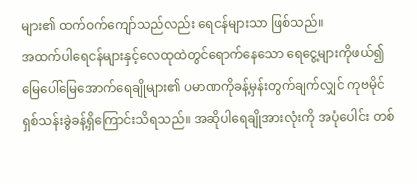များ၏ ထက်ဝက်ကျော်သည်လည်း ရေငန်များသာ ဖြစ်သည်။
အထက်ပါရေငန်များနှင့်လေထုထဲတွင်ရောက်နေသော ရေငွေ့များကိုဖယ်၍ မြေပေါ်မြေအောက်ရေချိုများ၏ ပမာဏကိုခန့်မှန်းတွက်ချက်လျှင် ကုဗမိုင်ရှစ်သန်းခွဲခန့်ရှိကြောင်းသိရသည်။ အဆိုပါရေချိုအားလုံးကို အပုံပေါင်း တစ်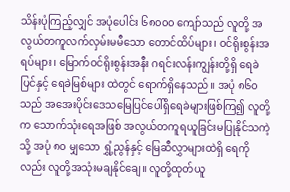သိန်းပုံကြည့်လျှင် အပုံပေါင်း ၆၈၀၀၀ ကျော်သည် လူတို့ အလွယ်တကူလက်လှမ်းမမီသော တောင်ထိပ်များ၊ ဝင်ရိုးစွန်းအရပ်များ၊ မြောက်ဝင်ရိုးစွန်းအနီး ဂရင်းလန်းကျွန်းတို့ရှိ ရေခဲပြင်နှင့် ရေခဲမြစ်များ ထဲတွင် ရောက်ရှိနေသည်။ အပုံ ၈၆၀ သည် အအေးပိုင်းဒေသမြေပြင်ပေါ်ရှိရေခဲများဖြစ်ကြ၍ လူတို့က သောက်သုံးရေအဖြစ် အလွယ်တကူရယူခြင်းမပြုနိုင်သကဲ့သို့ အပုံ ၈၀ မျှသော ရွှံ့ညွန်နှင့် မြေဆီလွှာများထဲရှိ ရေကိုလည်း လူတို့အသုံးမချနိုင်ချေ။ လူတို့ထုတ်ယူ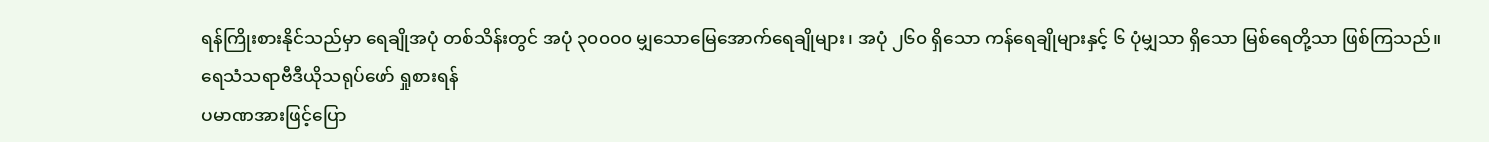ရန်ကြိုးစားနိုင်သည်မှာ ရေချိုအပုံ တစ်သိန်းတွင် အပုံ ၃၀၀၀၀ မျှသောမြေအောက်ရေချိုများ၊ အပုံ ၂၆၀ ရှိသော ကန်ရေချိုများနှင့် ၆ ပုံမျှသာ ရှိသော မြစ်ရေတို့သာ ဖြစ်ကြသည်။
ရေသံသရာဗီဒီယိုသရုပ်ဖော် ရှုစားရန်
ပမာဏအားဖြင့်ပြော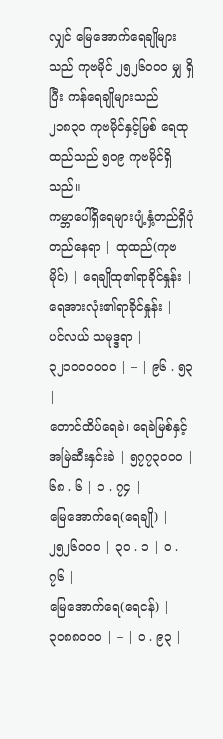လျှင် မြေအောက်ရေချိုများသည် ကုဗမိုင် ၂၅၂၆၀၀၀ မျှ ရှိပြီး ကန်ရေချိုများသည် ၂၁၈၃၀ ကုဗမိုင်နှင့်မြစ် ရေထုထည်သည် ၅၀၉ ကုဗမိုင်ရှိသည်။
ကမ္ဘာပေါ်ရှိရေများပျံ့နှံ့တည်ရှိပုံ
တည်နေရာ | ထုထည်(ကုဗမိုင်) | ရေချိုထု၏ရာခိုင်နှုန်း | ရေအားလုံး၏ရာခိုင်နှုန်း |
ပင်လယ် သမုဒ္ဒရာ | ၃၂၁၀၀၀၀၀၀ | – | ၉၆ . ၅၃ |
တောင်ထိပ်ရေခဲ၊ ရေခဲမြစ်နှင့်အမြဲဆီးနှင်းခဲ | ၅၇၇၃၀၀၀ | ၆၈ . ၆ | ၁ . ၇၄ |
မြေအောက်ရေ(ရေချို) | ၂၅၂၆၀၀၀ | ၃၀ . ၁ | ၀ . ၇၆ |
မြေအောက်ရေ(ရေငန်) | ၃၀၈၈၀၀၀ | – | ၀ . ၉၃ |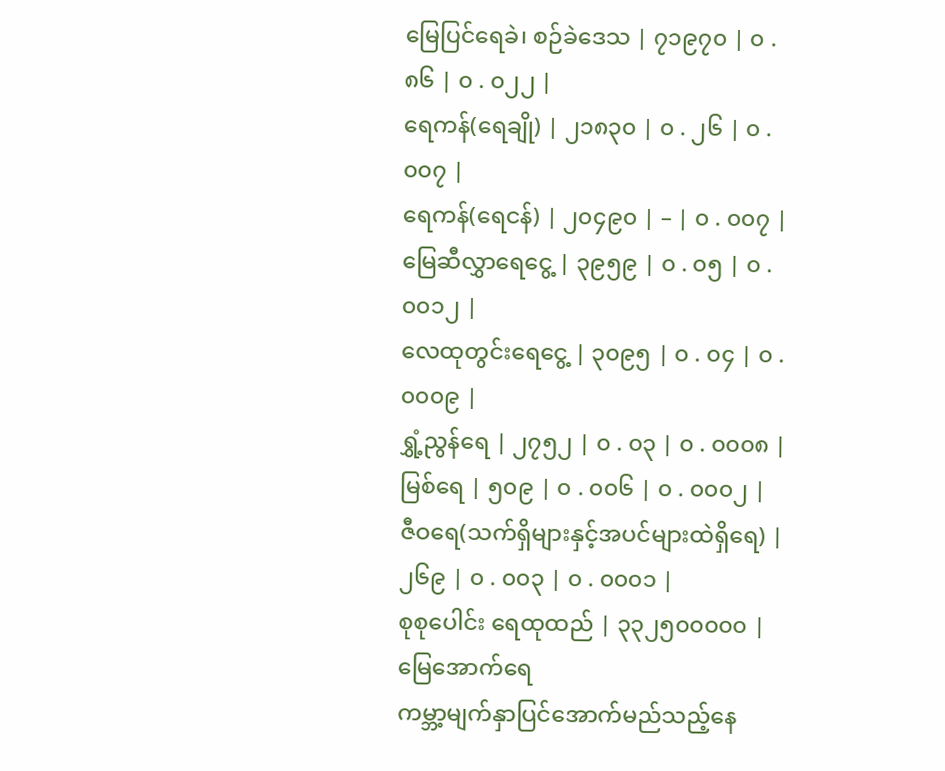မြေပြင်ရေခဲ၊ စဉ်ခဲဒေသ | ၇၁၉၇၀ | ၀ . ၈၆ | ၀ . ၀၂၂ |
ရေကန်(ရေချို) | ၂၁၈၃၀ | ၀ . ၂၆ | ၀ . ၀၀၇ |
ရေကန်(ရေငန်) | ၂၀၄၉၀ | – | ၀ . ၀၀၇ |
မြေဆီလွှာရေငွေ့ | ၃၉၅၉ | ၀ . ၀၅ | ၀ . ၀၀၁၂ |
လေထုတွင်းရေငွေ့ | ၃၀၉၅ | ၀ . ၀၄ | ၀ . ၀၀၀၉ |
ရွှံ့ညွန်ရေ | ၂၇၅၂ | ၀ . ၀၃ | ၀ . ၀၀၀၈ |
မြစ်ရေ | ၅၀၉ | ၀ . ၀၀၆ | ၀ . ၀၀၀၂ |
ဇီဝရေ(သက်ရှိများနှင့်အပင်များထဲရှိရေ) | ၂၆၉ | ၀ . ၀၀၃ | ၀ . ၀၀၀၁ |
စုစုပေါင်း ရေထုထည် | ၃၃၂၅၀၀၀၀၀ |
မြေအောက်ရေ
ကမ္ဘာ့မျက်နှာပြင်အောက်မည်သည့်နေ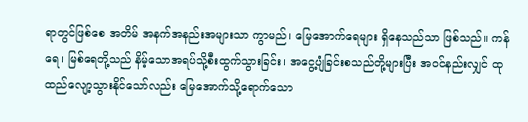ရာတွင်ဖြစ်စေ အတိမ် အနက်အနည်းအများသာ ကွာမည်၊ မြေအောက်ရေများ ရှိနေသည်သာ ဖြစ်သည်။ ကန်ရေ၊ မြစ်ရေတို့သည် နိမ့်သောအရပ်သို့စီးထွက်သွားခြင်း၊ အငွေ့ပျံခြင်းစသည်တို့များပြီး အဝင်နည်းလျှင် ထုထည်လျော့သွားနိုင်သော်လည်း မြေအောက်သို့ရောက်သော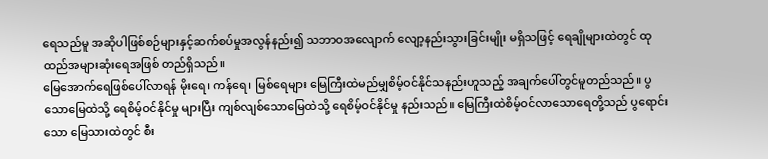ရေသည်မူ အဆိုပါဖြစ်စဉ်များနှင့်ဆက်စပ်မှုအလွန်နည်း၍ သဘာဝအလျောက် လျော့နည်းသွားခြင်းမျိုး မရှိသဖြင့် ရေချိုများထဲတွင် ထုထည်အများဆုံးရေအဖြစ် တည်ရှိသည်။
မြေအောက်ရေဖြစ်ပေါ်လာရန် မိုးရေ၊ ကန်ရေ၊ မြစ်ရေများ မြေကြီးထဲမည်မျှစိမ့်ဝင်နိုင်သနည်းဟူသည့် အချက်ပေါ်တွင်မူတည်သည်။ ပွသောမြေထဲသို့ ရေစိမ့်ဝင်နိုင်မှု များပြီး ကျစ်လျစ်သောမြေထဲသို့ ရေစိမ့်ဝင်နိုင်မှု နည်းသည်။ မြေကြီးထဲစိမ့်ဝင်လာသောရေတို့သည် ပွရောင်းသော မြေသားထဲတွင် စီး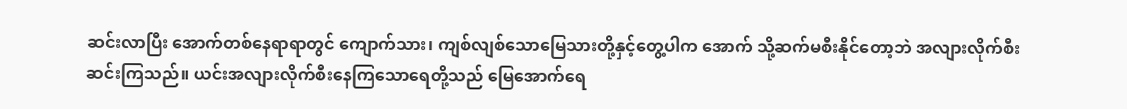ဆင်းလာပြီး အောက်တစ်နေရာရာတွင် ကျောက်သား၊ ကျစ်လျစ်သောမြေသားတို့နှင့်တွေ့ပါက အောက် သို့ဆက်မစီးနိုင်တော့ဘဲ အလျားလိုက်စီးဆင်းကြသည်။ ယင်းအလျားလိုက်စီးနေကြသောရေတို့သည် မြေအောက်ရေ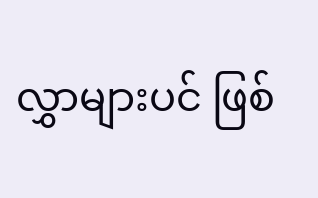လွှာများပင် ဖြစ်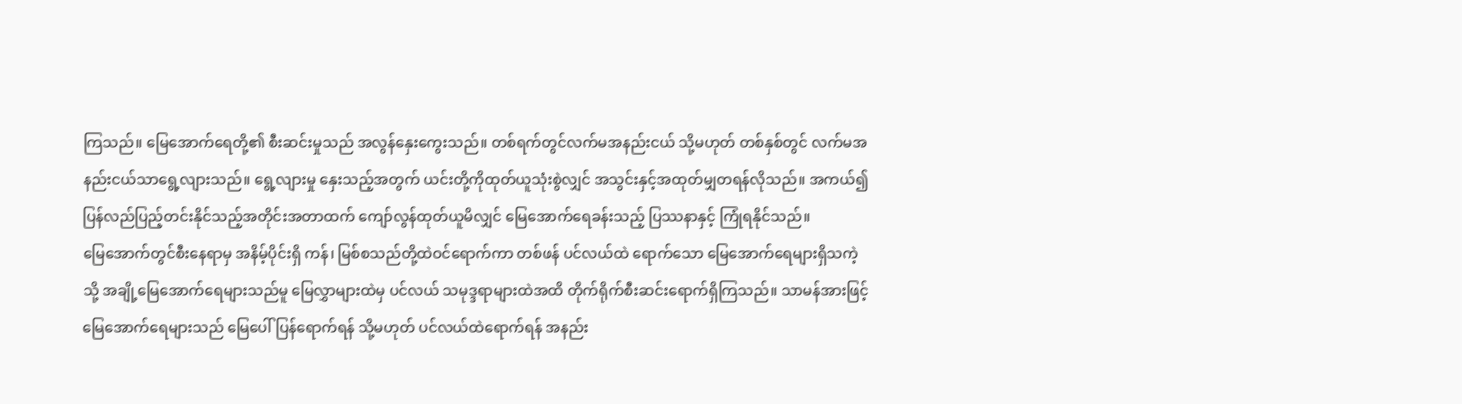ကြသည်။ မြေအောက်ရေတို့၏ စီးဆင်းမှုသည် အလွန်နှေးကွေးသည်။ တစ်ရက်တွင်လက်မအနည်းငယ် သို့မဟုတ် တစ်နှစ်တွင် လက်မအနည်းငယ်သာရွေ့လျားသည်။ ရွေ့လျားမှု နှေးသည့်အတွက် ယင်းတို့ကိုထုတ်ယူသုံးစွဲလျှင် အသွင်းနှင့်အထုတ်မျှတရန်လိုသည်။ အကယ်၍ ပြန်လည်ပြည့်တင်းနိုင်သည့်အတိုင်းအတာထက် ကျော်လွန်ထုတ်ယူမိလျှင် မြေအောက်ရေခန်းသည့် ပြဿနာနှင့် ကြုံရနိုင်သည်။
မြေအောက်တွင်စီးနေရာမှ အနိမ့်ပိုင်းရှိ ကန်၊ မြစ်စသည်တို့ထဲဝင်ရောက်ကာ တစ်ဖန် ပင်လယ်ထဲ ရောက်သော မြေအောက်ရေများရှိသကဲ့သို့ အချို့မြေအောက်ရေများသည်မူ မြေလွှာများထဲမှ ပင်လယ် သမုဒ္ဒရာများထဲအထိ တိုက်ရိုက်စီးဆင်းရောက်ရှိကြသည်။ သာမန်အားဖြင့် မြေအောက်ရေများသည် မြေပေါ်ပြန်ရောက်ရန် သို့မဟုတ် ပင်လယ်ထဲရောက်ရန် အနည်း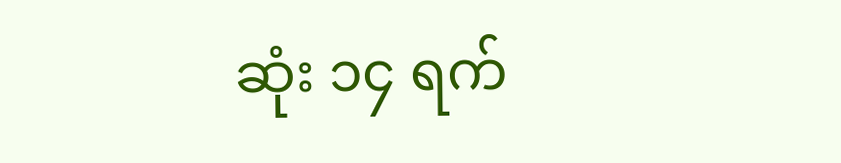ဆုံး ၁၄ ရက်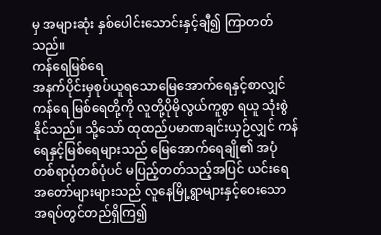မှ အများဆုံး နှစ်ပေါင်းသောင်းနှင့်ချီ၍ ကြာတတ်သည်။
ကန်ရေမြစ်ရေ
အနက်ပိုင်းမှစုပ်ယူရသောမြေအောက်ရေနှင့်စာလျှင် ကန်ရေ မြစ်ရေတို့ကို လူတို့ပိုမိုလွယ်ကူစွာ ရယူ သုံးစွဲ နိုင်သည်။ သို့သော် ထုထည်ပမာဏချင်းယှဉ်လျှင် ကန်ရေနှင့်မြစ်ရေများသည် မြေအောက်ရေချို၏ အပုံ တစ်ရာပုံတစ်ပုံပင် မပြည့်တတ်သည့်အပြင် ယင်းရေအတော်များများသည် လူနေမြို့ရွာများနှင့်ဝေးသော အရပ်တွင်တည်ရှိကြ၍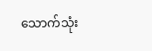သောက်သုံး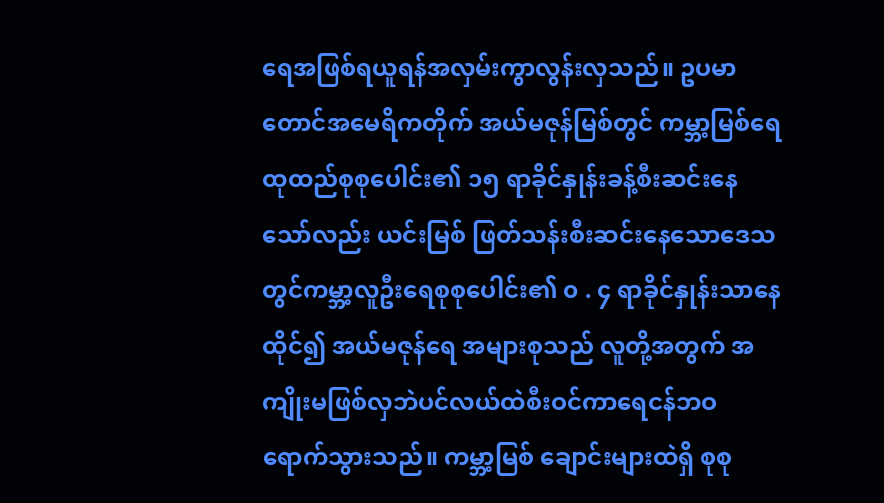ရေအဖြစ်ရယူရန်အလှမ်းကွာလွန်းလှသည်။ ဥပမာ တောင်အမေရိကတိုက် အယ်မဇုန်မြစ်တွင် ကမ္ဘာ့မြစ်ရေထုထည်စုစုပေါင်း၏ ၁၅ ရာခိုင်နှုန်းခန့်စီးဆင်းနေသော်လည်း ယင်းမြစ် ဖြတ်သန်းစီးဆင်းနေသောဒေသတွင်ကမ္ဘာ့လူဦးရေစုစုပေါင်း၏ ၀ . ၄ ရာခိုင်နှုန်းသာနေထိုင်၍ အယ်မဇုန်ရေ အများစုသည် လူတို့အတွက် အကျိုးမဖြစ်လှဘဲပင်လယ်ထဲစီးဝင်ကာရေငန်ဘဝရောက်သွားသည်။ ကမ္ဘာ့မြစ် ချောင်းများထဲရှိ စုစု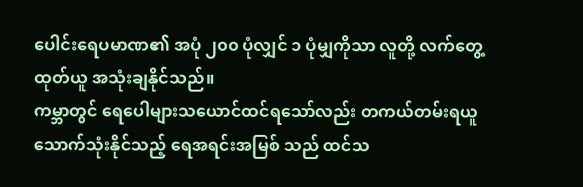ပေါင်းရေပမာဏ၏ အပုံ ၂၀၀ ပုံလျှင် ၁ ပုံမျှကိုသာ လူတို့ လက်တွေ့ ထုတ်ယူ အသုံးချနိုင်သည်။
ကမ္ဘာတွင် ရေပေါများသယောင်ထင်ရသော်လည်း တကယ်တမ်းရယူသောက်သုံးနိုင်သည့် ရေအရင်းအမြစ် သည် ထင်သ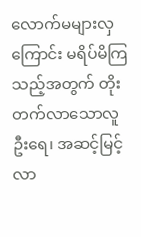လောက်မများလှကြောင်း မရိပ်မိကြသည့်အတွက် တိုးတက်လာသောလူဦးရေ၊ အဆင့်မြင့်လာ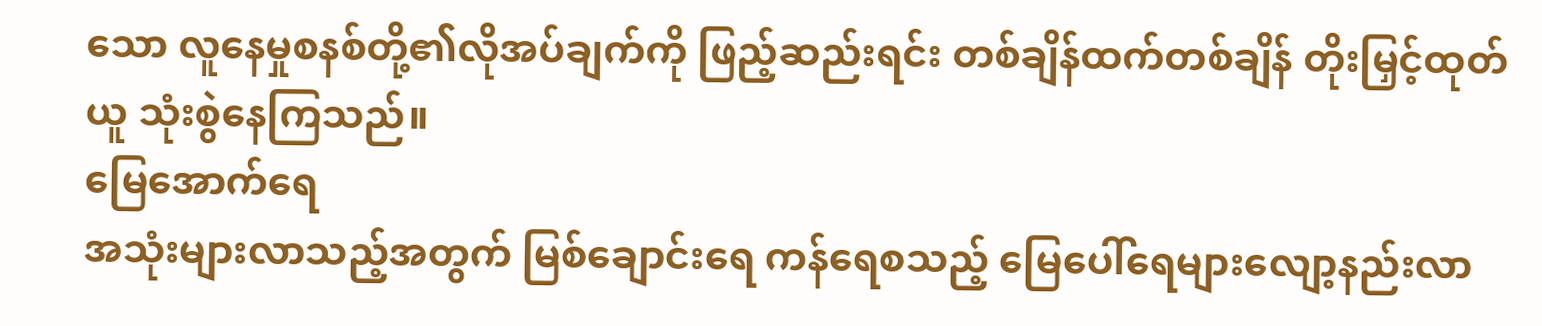သော လူနေမှုစနစ်တို့၏လိုအပ်ချက်ကို ဖြည့်ဆည်းရင်း တစ်ချိန်ထက်တစ်ချိန် တိုးမြှင့်ထုတ်ယူ သုံးစွဲနေကြသည်။
မြေအောက်ရေ
အသုံးများလာသည့်အတွက် မြစ်ချောင်းရေ ကန်ရေစသည့် မြေပေါ်ရေများလျော့နည်းလာ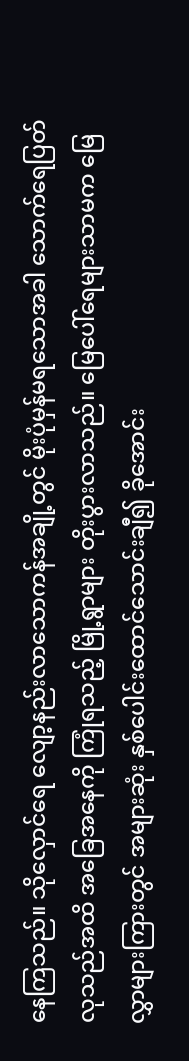နေကြသည်။ သိုလှောင်ရေ လျော့နည်းလာသောကန်အချို့တွင် မိုးပုံမှန်မရသောအခါ သောက်ရေပြတ်လုသည်အထိ အခြေအနေကို ကြုံရသည့် မြို့ရွာများ တိုးပွားလာသည်။ မြေပေါ်ရေများသာမက မြေလွှာများကြားတွင် အများဆုံး နှစ်ပေါင်းထောင်သောင်းချီ၍ ခိုအောင်း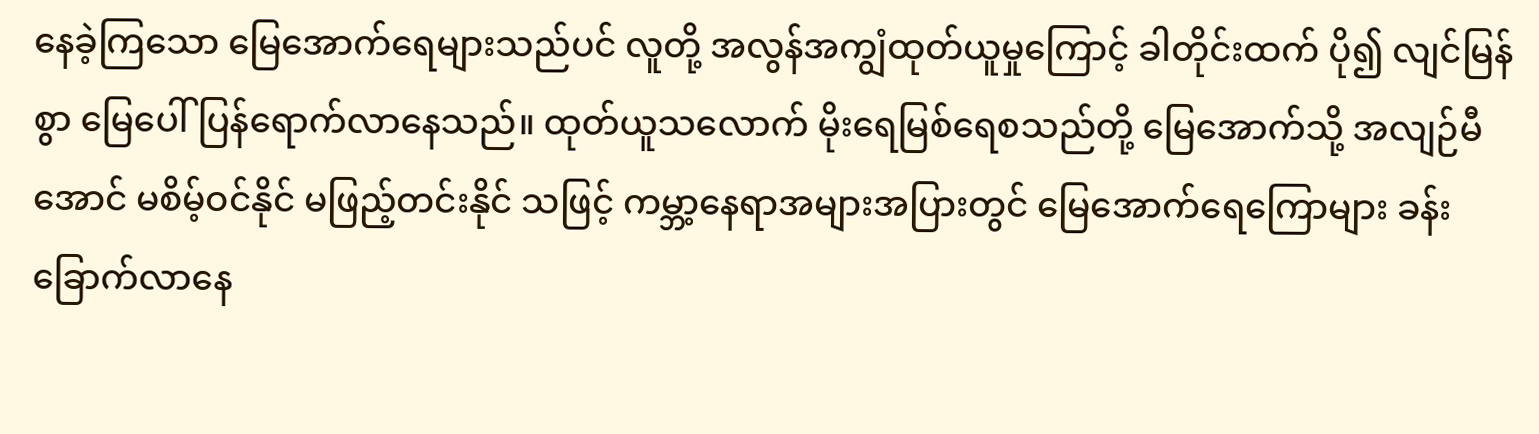နေခဲ့ကြသော မြေအောက်ရေများသည်ပင် လူတို့ အလွန်အကျွံထုတ်ယူမှုကြောင့် ခါတိုင်းထက် ပို၍ လျင်မြန်စွာ မြေပေါ်ပြန်ရောက်လာနေသည်။ ထုတ်ယူသလောက် မိုးရေမြစ်ရေစသည်တို့ မြေအောက်သို့ အလျဉ်မီအောင် မစိမ့်ဝင်နိုင် မဖြည့်တင်းနိုင် သဖြင့် ကမ္ဘာ့နေရာအများအပြားတွင် မြေအောက်ရေကြောများ ခန်းခြောက်လာနေ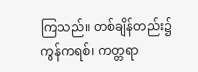ကြသည်။ တစ်ချိန်တည်း၌ ကွန်ကရစ်၊ ကတ္တရာ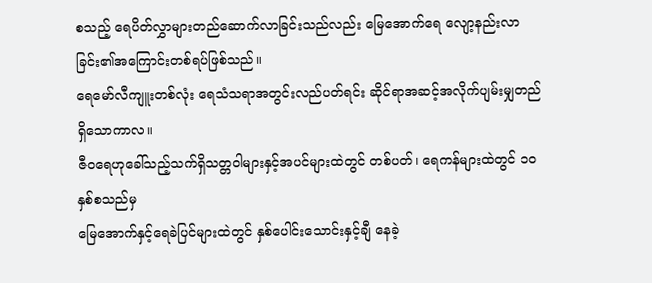စသည့် ရေပိတ်လွှာများတည်ဆောက်လာခြင်းသည်လည်း မြေအောက်ရေ လျော့နည်းလာခြင်း၏အကြောင်းတစ်ရပ်ဖြစ်သည်။
ရေမော်လီကျူးတစ်လုံး ရေသံသရာအတွင်းလည်ပတ်ရင်း ဆိုင်ရာအဆင့်အလိုက်ပျမ်းမျှတည်ရှိသောကာလ။
ဇီဝရေဟုခေါ်သည့်သက်ရှိသတ္တဝါများနှင့်အပင်များထဲတွင် တစ်ပတ်၊ ရေကန်များထဲတွင် ၁၀ နှစ်စသည်မှ
မြေအောက်နှင့်ရေခဲပြင်များထဲတွင် နှစ်ပေါင်းသောင်းနှင့်ချီ နေခဲ့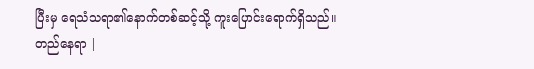ပြီးမှ ရေသံသရာ၏နောက်တစ်ဆင့်သို့ ကူးပြောင်းရောက်ရှိသည်။
တည်နေရာ |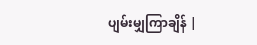ပျမ်းမျှကြာချိန် |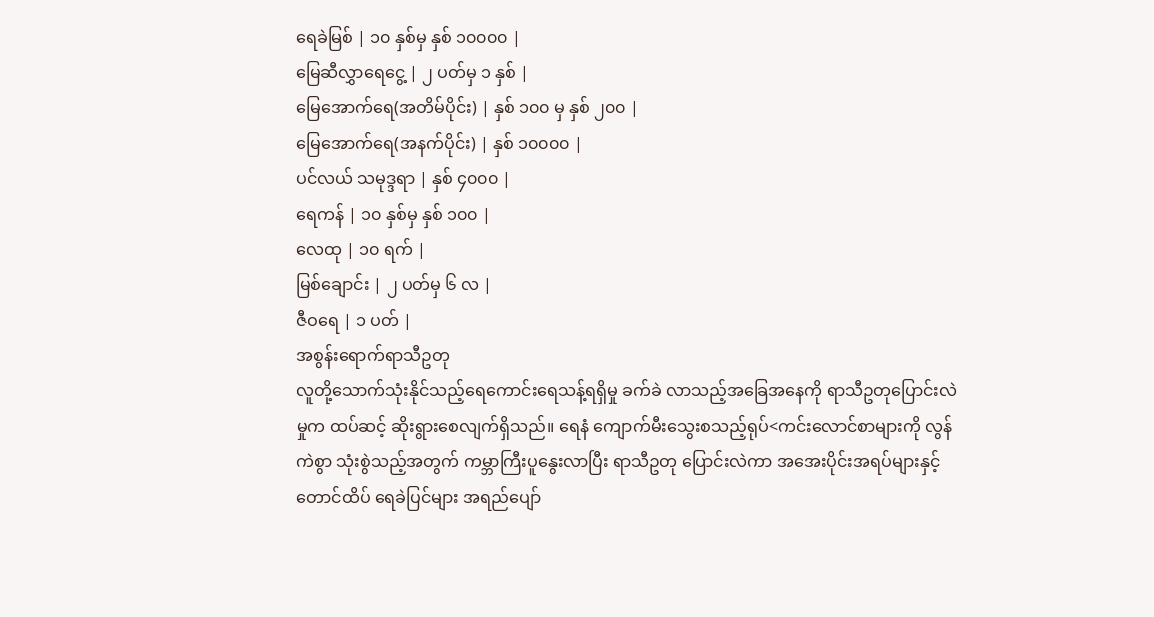ရေခဲမြစ် | ၁၀ နှစ်မှ နှစ် ၁၀၀၀၀ |
မြေဆီလွှာရေငွေ့ | ၂ ပတ်မှ ၁ နှစ် |
မြေအောက်ရေ(အတိမ်ပိုင်း) | နှစ် ၁၀၀ မှ နှစ် ၂၀၀ |
မြေအောက်ရေ(အနက်ပိုင်း) | နှစ် ၁၀၀၀၀ |
ပင်လယ် သမုဒ္ဒရာ | နှစ် ၄၀၀၀ |
ရေကန် | ၁၀ နှစ်မှ နှစ် ၁၀၀ |
လေထု | ၁၀ ရက် |
မြစ်ချောင်း | ၂ ပတ်မှ ၆ လ |
ဇီဝရေ | ၁ ပတ် |
အစွန်းရောက်ရာသီဥတု
လူတို့သောက်သုံးနိုင်သည့်ရေကောင်းရေသန့်ရရှိမှု ခက်ခဲ လာသည့်အခြေအနေကို ရာသီဥတုပြောင်းလဲမှုက ထပ်ဆင့် ဆိုးရွားစေလျက်ရှိသည်။ ရေနံ ကျောက်မီးသွေးစသည့်ရုပ်<ကင်းလောင်စာများကို လွန်ကဲစွာ သုံးစွဲသည့်အတွက် ကမ္ဘာကြီးပူနွေးလာပြီး ရာသီဥတု ပြောင်းလဲကာ အအေးပိုင်းအရပ်များနှင့် တောင်ထိပ် ရေခဲပြင်များ အရည်ပျော်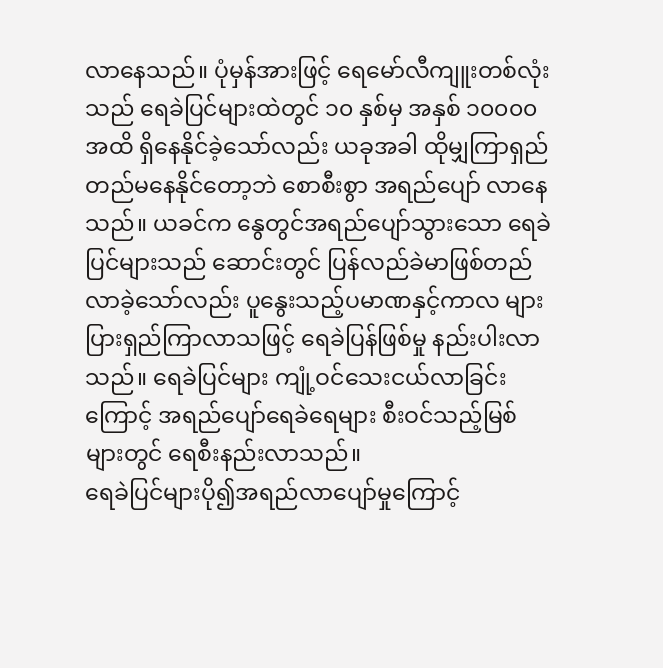လာနေသည်။ ပုံမှန်အားဖြင့် ရေမော်လီကျူးတစ်လုံးသည် ရေခဲပြင်များထဲတွင် ၁၀ နှစ်မှ အနှစ် ၁၀၀၀၀ အထိ ရှိနေနိုင်ခဲ့သော်လည်း ယခုအခါ ထိုမျှကြာရှည်တည်မနေနိုင်တော့ဘဲ စောစီးစွာ အရည်ပျော် လာနေသည်။ ယခင်က နွေတွင်အရည်ပျော်သွားသော ရေခဲပြင်များသည် ဆောင်းတွင် ပြန်လည်ခဲမာဖြစ်တည်လာခဲ့သော်လည်း ပူနွေးသည့်ပမာဏနှင့်ကာလ များပြားရှည်ကြာလာသဖြင့် ရေခဲပြန်ဖြစ်မှု နည်းပါးလာသည်။ ရေခဲပြင်များ ကျုံ့ဝင်သေးငယ်လာခြင်းကြောင့် အရည်ပျော်ရေခဲရေများ စီးဝင်သည့်မြစ်များတွင် ရေစီးနည်းလာသည်။
ရေခဲပြင်များပို၍အရည်လာပျော်မှုကြောင့်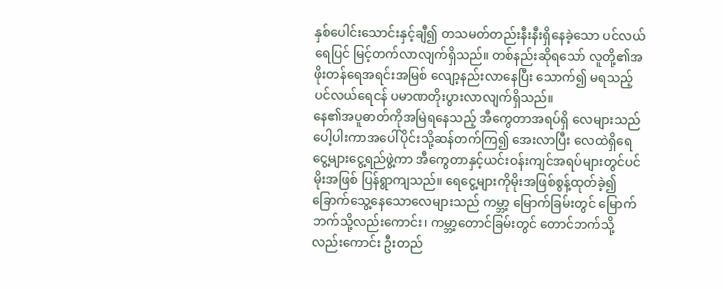နှစ်ပေါင်းသောင်းနှင့်ချီ၍ တသမတ်တည်းနီးနီးရှိနေခဲ့သော ပင်လယ်ရေပြင် မြင့်တက်လာလျက်ရှိသည်။ တစ်နည်းဆိုရသော် လူတို့၏အဖိုးတန်ရေအရင်းအမြစ် လျော့နည်းလာနေပြီး သောက်၍ မရသည့် ပင်လယ်ရေငန် ပမာဏတိုးပွားလာလျက်ရှိသည်။
နေ၏အပူဓာတ်ကိုအမြဲရနေသည့် အီကွေတာအရပ်ရှိ လေများသည် ပေါ့ပါးကာအပေါ်ပိုင်းသို့ဆန်တက်ကြ၍ အေးလာပြီး လေထဲရှိရေငွေ့များငွေ့ရည်ဖွဲ့ကာ အီကွေတာနှင့်ယင်းဝန်းကျင်အရပ်များတွင်ပင် မိုးအဖြစ် ပြန်ရွာကျသည်။ ရေငွေ့များကိုမိုးအဖြစ်စွန့်ထုတ်ခဲ့၍ ခြောက်သွေ့နေသောလေများသည် ကမ္ဘာ့ မြောက်ခြမ်းတွင် မြောက်ဘက်သို့လည်းကောင်း၊ ကမ္ဘာ့တောင်ခြမ်းတွင် တောင်ဘက်သို့ လည်းကောင်း ဦးတည်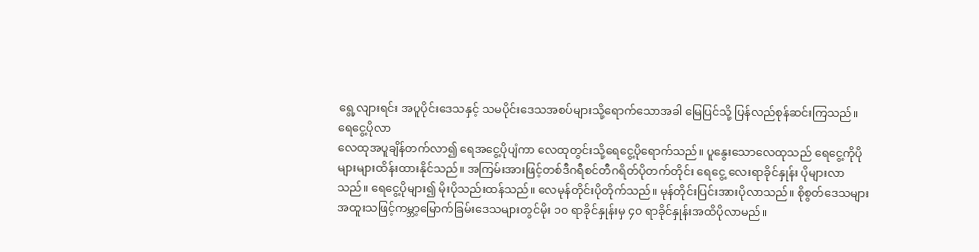ရွေ့လျားရင်း အပူပိုင်းဒေသနှင့် သမပိုင်းဒေသအစပ်များသို့ရောက်သောအခါ မြေပြင်သို့ ပြန်လည်စုန်ဆင်းကြသည်။
ရေငွေ့ပိုလာ
လေထုအပူချိန်တက်လာ၍ ရေအငွေ့ပိုပျံကာ လေထုတွင်းသို့ရေငွေ့ပိုရောက်သည်။ ပူနွေးသောလေထုသည် ရေငွေ့ကိုပိုများများထိန်းထားနိုင်သည်။ အကြမ်းအားဖြင့်တစ်ဒီဂရီစင်တီဂရိတ်ပိုတက်တိုင်း ရေငွေ့ လေးရာခိုင်နှုန်း ပိုများလာသည်။ ရေငွေ့ပိုများ၍ မိုးပိုသည်းထန်သည်။ လေမုန်တိုင်းပိုတိုက်သည်။ မုန်တိုင်းပြင်းအားပိုလာသည်။ စိုစွတ်ဒေသများ အထူးသဖြင့်ကမ္ဘာ့မြောက်ခြမ်းဒေသများတွင်မိုး ၁၀ ရာခိုင်နှုန်းမှ ၄၀ ရာခိုင်နှုန်းအထိပိုလာမည်။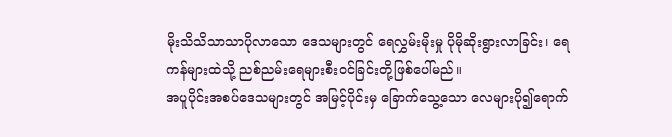မိုးသိသိသာသာပိုလာသော ဒေသများတွင် ရေလွှမ်းမိုးမှု ပိုမိုဆိုးရွားလာခြင်း၊ ရေကန်များထဲသို့ ညစ်ညမ်းရေများစီးဝင်ခြင်းတို့ဖြစ်ပေါ်မည်။
အပူပိုင်းအစပ်ဒေသများတွင် အမြင့်ပိုင်းမှ ခြောက်သွေ့သော လေများပို၍ရောက်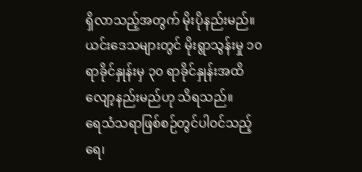ရှိလာသည့်အတွက် မိုးပိုနည်းမည်။ ယင်းဒေသများတွင် မိုးရွာသွန်းမှု ၁၀ ရာခိုင်နှုန်းမှ ၃၀ ရာခိုင်နှုန်းအထိ လျော့နည်းမည်ဟု သိရသည်။
ရေသံသရာဖြစ်စဉ်တွင်ပါဝင်သည့် ရေ၊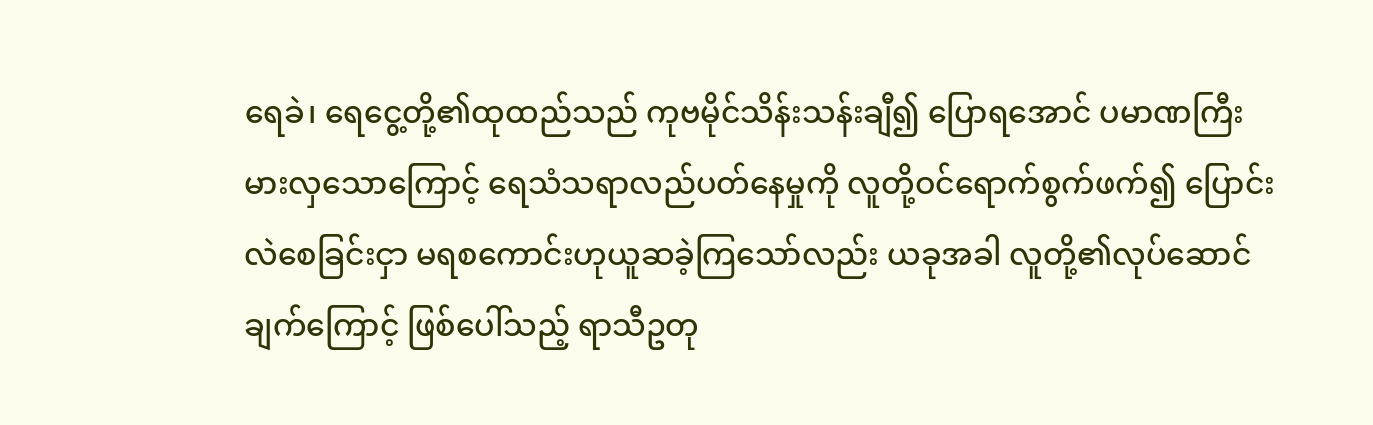ရေခဲ၊ ရေငွေ့တို့၏ထုထည်သည် ကုဗမိုင်သိန်းသန်းချီ၍ ပြောရအောင် ပမာဏကြီးမားလှသောကြောင့် ရေသံသရာလည်ပတ်နေမှုကို လူတို့ဝင်ရောက်စွက်ဖက်၍ ပြောင်းလဲစေခြင်းငှာ မရစကောင်းဟုယူဆခဲ့ကြသော်လည်း ယခုအခါ လူတို့၏လုပ်ဆောင်ချက်ကြောင့် ဖြစ်ပေါ်သည့် ရာသီဥတု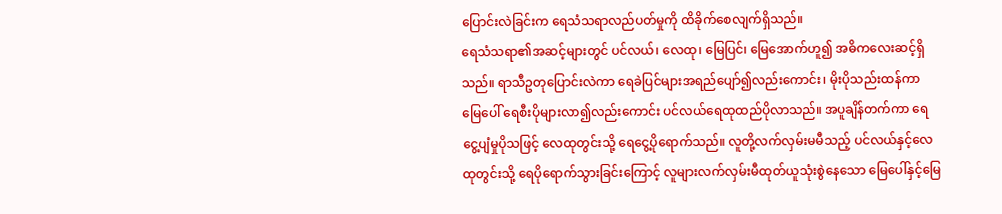ပြောင်းလဲခြင်းက ရေသံသရာလည်ပတ်မှုကို ထိခိုက်စေလျက်ရှိသည်။
ရေသံသရာ၏အဆင့်များတွင် ပင်လယ်၊ လေထု၊ မြေပြင်၊ မြေအောက်ဟူ၍ အဓိကလေးဆင့်ရှိသည်။ ရာသီဥတုပြောင်းလဲကာ ရေခဲပြင်များအရည်ပျော်၍လည်းကောင်း၊ မိုးပိုသည်းထန်ကာ မြေပေါ် ရေစီးပိုများလာ၍လည်းကောင်း ပင်လယ်ရေထုထည်ပိုလာသည်။ အပူချိန်တက်ကာ ရေငွေ့ပျံမှုပိုသဖြင့် လေထုတွင်းသို့ ရေငွေ့ပိုရောက်သည်။ လူတို့လက်လှမ်းမမီသည့် ပင်လယ်နှင့်လေထုတွင်းသို့ ရေပိုရောက်သွားခြင်းကြောင့် လူများလက်လှမ်းမီထုတ်ယူသုံးစွဲနေသော မြေပေါ်နှင့်မြေ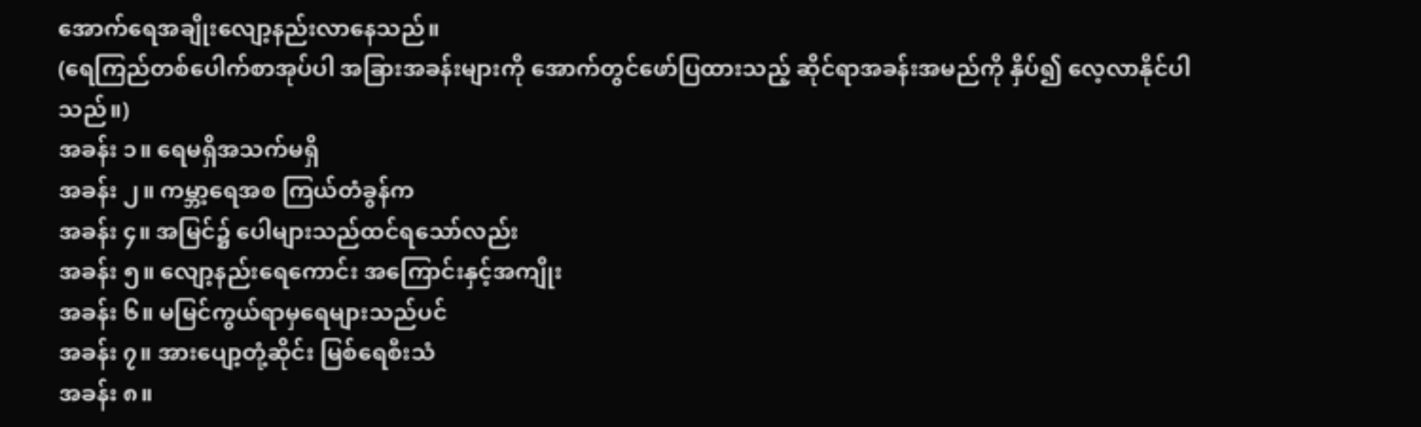အောက်ရေအချိုးလျော့နည်းလာနေသည်။
(ရေကြည်တစ်ပေါက်စာအုပ်ပါ အခြားအခန်းများကို အောက်တွင်ဖော်ပြထားသည့် ဆိုင်ရာအခန်းအမည်ကို နှိပ်၍ လေ့လာနိုင်ပါသည်။)
အခန်း ၁။ ရေမရှိအသက်မရှိ
အခန်း ၂။ ကမ္ဘာ့ရေအစ ကြယ်တံခွန်က
အခန်း ၄။ အမြင်၌ ပေါများသည်ထင်ရသော်လည်း
အခန်း ၅။ လျော့နည်းရေကောင်း အကြောင်းနှင့်အကျိုး
အခန်း ၆။ မမြင်ကွယ်ရာမှရေများသည်ပင်
အခန်း ၇။ အားပျော့တုံ့ဆိုင်း မြစ်ရေစီးသံ
အခန်း ၈။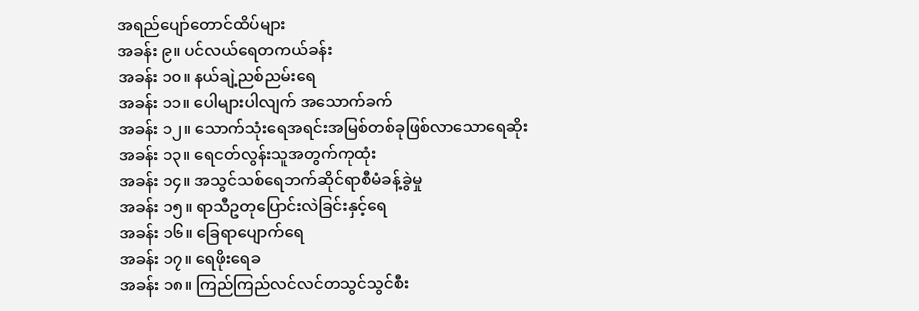အရည်ပျော်တောင်ထိပ်များ
အခန်း ၉။ ပင်လယ်ရေတကယ်ခန်း
အခန်း ၁၀။ နယ်ချဲ့ညစ်ညမ်းရေ
အခန်း ၁၁။ ပေါများပါလျက် အသောက်ခက်
အခန်း ၁၂။ သောက်သုံးရေအရင်းအမြစ်တစ်ခုဖြစ်လာသောရေဆိုး
အခန်း ၁၃။ ရေငတ်လွန်းသူအတွက်ကုထုံး
အခန်း ၁၄။ အသွင်သစ်ရေဘက်ဆိုင်ရာစီမံခန့်ခွဲမှု
အခန်း ၁၅။ ရာသီဥတုပြောင်းလဲခြင်းနှင့်ရေ
အခန်း ၁၆။ ခြေရာပျောက်ရေ
အခန်း ၁၇။ ရေဖိုးရေခ
အခန်း ၁၈။ ကြည်ကြည်လင်လင်တသွင်သွင်စီး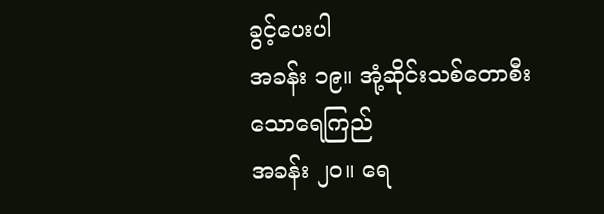ခွင့်ပေးပါ
အခန်း ၁၉။ အုံ့ဆိုင်းသစ်တောစီးသောရေကြည်
အခန်း ၂၀။ ရေ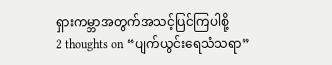ရှားကမ္ဘာအတွက်အသင့်ပြင်ကြပါစို့
2 thoughts on “ပျက်ယွင်းရေသံသရာ”